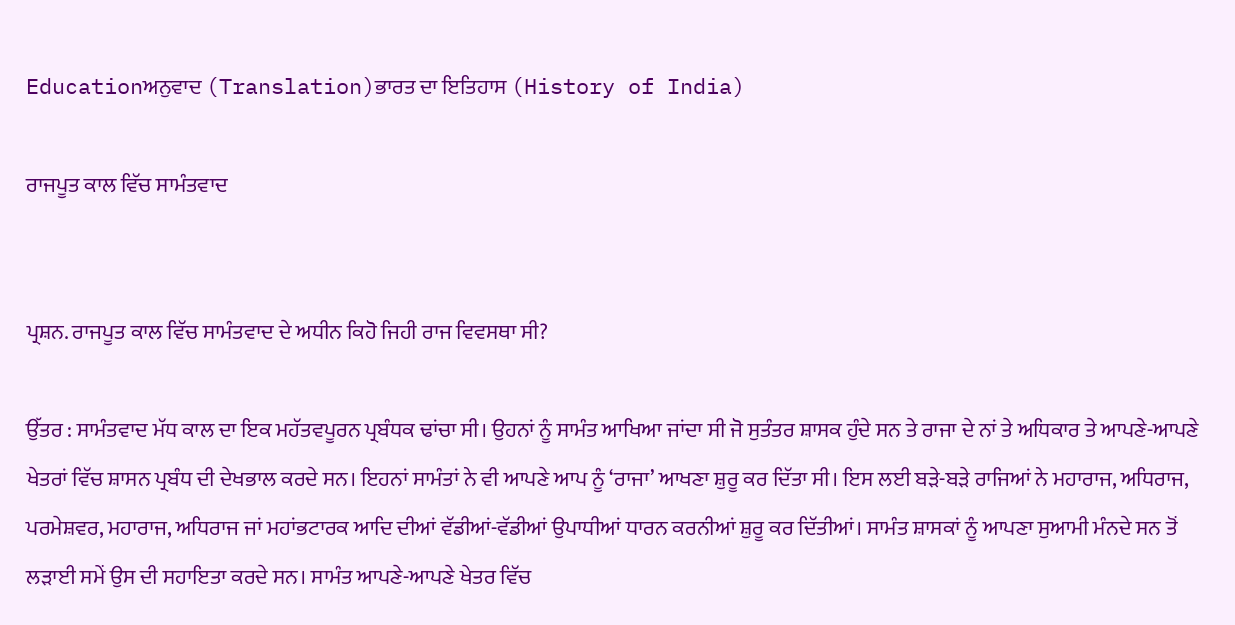Educationਅਨੁਵਾਦ (Translation)ਭਾਰਤ ਦਾ ਇਤਿਹਾਸ (History of India)

ਰਾਜਪੂਤ ਕਾਲ ਵਿੱਚ ਸਾਮੰਤਵਾਦ


ਪ੍ਰਸ਼ਨ. ਰਾਜਪੂਤ ਕਾਲ ਵਿੱਚ ਸਾਮੰਤਵਾਦ ਦੇ ਅਧੀਨ ਕਿਹੋ ਜਿਹੀ ਰਾਜ ਵਿਵਸਥਾ ਸੀ?

ਉੱਤਰ : ਸਾਮੰਤਵਾਦ ਮੱਧ ਕਾਲ ਦਾ ਇਕ ਮਹੱਤਵਪੂਰਨ ਪ੍ਰਬੰਧਕ ਢਾਂਚਾ ਸੀ। ਉਹਨਾਂ ਨੂੰ ਸਾਮੰਤ ਆਖਿਆ ਜਾਂਦਾ ਸੀ ਜੋ ਸੁਤੰਤਰ ਸ਼ਾਸਕ ਹੁੰਦੇ ਸਨ ਤੇ ਰਾਜਾ ਦੇ ਨਾਂ ਤੇ ਅਧਿਕਾਰ ਤੇ ਆਪਣੇ-ਆਪਣੇ ਖੇਤਰਾਂ ਵਿੱਚ ਸ਼ਾਸਨ ਪ੍ਰਬੰਧ ਦੀ ਦੇਖਭਾਲ ਕਰਦੇ ਸਨ। ਇਹਨਾਂ ਸਾਮੰਤਾਂ ਨੇ ਵੀ ਆਪਣੇ ਆਪ ਨੂੰ ‘ਰਾਜਾ’ ਆਖਣਾ ਸ਼ੁਰੂ ਕਰ ਦਿੱਤਾ ਸੀ। ਇਸ ਲਈ ਬੜੇ-ਬੜੇ ਰਾਜਿਆਂ ਨੇ ਮਹਾਰਾਜ, ਅਧਿਰਾਜ, ਪਰਮੇਸ਼ਵਰ, ਮਹਾਰਾਜ, ਅਧਿਰਾਜ ਜਾਂ ਮਹਾਂਭਟਾਰਕ ਆਦਿ ਦੀਆਂ ਵੱਡੀਆਂ-ਵੱਡੀਆਂ ਉਪਾਧੀਆਂ ਧਾਰਨ ਕਰਨੀਆਂ ਸ਼ੁਰੂ ਕਰ ਦਿੱਤੀਆਂ। ਸਾਮੰਤ ਸ਼ਾਸਕਾਂ ਨੂੰ ਆਪਣਾ ਸੁਆਮੀ ਮੰਨਦੇ ਸਨ ਤੋਂ ਲੜਾਈ ਸਮੇਂ ਉਸ ਦੀ ਸਹਾਇਤਾ ਕਰਦੇ ਸਨ। ਸਾਮੰਤ ਆਪਣੇ-ਆਪਣੇ ਖੇਤਰ ਵਿੱਚ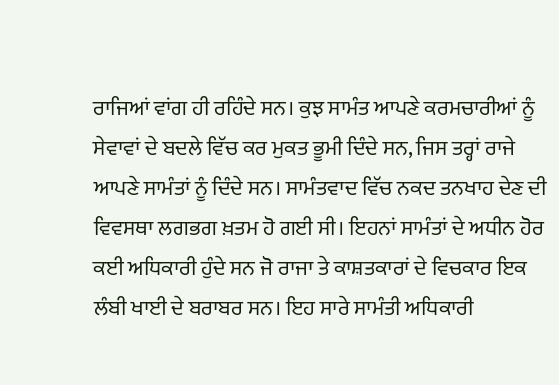ਰਾਜਿਆਂ ਵਾਂਗ ਹੀ ਰਹਿੰਦੇ ਸਨ। ਕੁਝ ਸਾਮੰਤ ਆਪਣੇ ਕਰਮਚਾਰੀਆਂ ਨੂੰ ਸੇਵਾਵਾਂ ਦੇ ਬਦਲੇ ਵਿੱਚ ਕਰ ਮੁਕਤ ਭੂਮੀ ਦਿੰਦੇ ਸਨ, ਜਿਸ ਤਰ੍ਹਾਂ ਰਾਜੇ ਆਪਣੇ ਸਾਮੰਤਾਂ ਨੂੰ ਦਿੰਦੇ ਸਨ। ਸਾਮੰਤਵਾਦ ਵਿੱਚ ਨਕਦ ਤਨਖਾਹ ਦੇਣ ਦੀ ਵਿਵਸਥਾ ਲਗਭਗ ਖ਼ਤਮ ਹੋ ਗਈ ਸੀ। ਇਹਨਾਂ ਸਾਮੰਤਾਂ ਦੇ ਅਧੀਨ ਹੋਰ ਕਈ ਅਧਿਕਾਰੀ ਹੁੰਦੇ ਸਨ ਜੋ ਰਾਜਾ ਤੇ ਕਾਸ਼ਤਕਾਰਾਂ ਦੇ ਵਿਚਕਾਰ ਇਕ ਲੰਬੀ ਖਾਈ ਦੇ ਬਰਾਬਰ ਸਨ। ਇਹ ਸਾਰੇ ਸਾਮੰਤੀ ਅਧਿਕਾਰੀ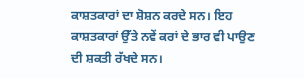ਕਾਸ਼ਤਕਾਰਾਂ ਦਾ ਸ਼ੋਸ਼ਨ ਕਰਦੇ ਸਨ। ਇਹ ਕਾਸ਼ਤਕਾਰਾਂ ਉੱਤੇ ਨਵੇਂ ਕਰਾਂ ਦੇ ਭਾਰ ਵੀ ਪਾਉਣ ਦੀ ਸ਼ਕਤੀ ਰੱਖਦੇ ਸਨ।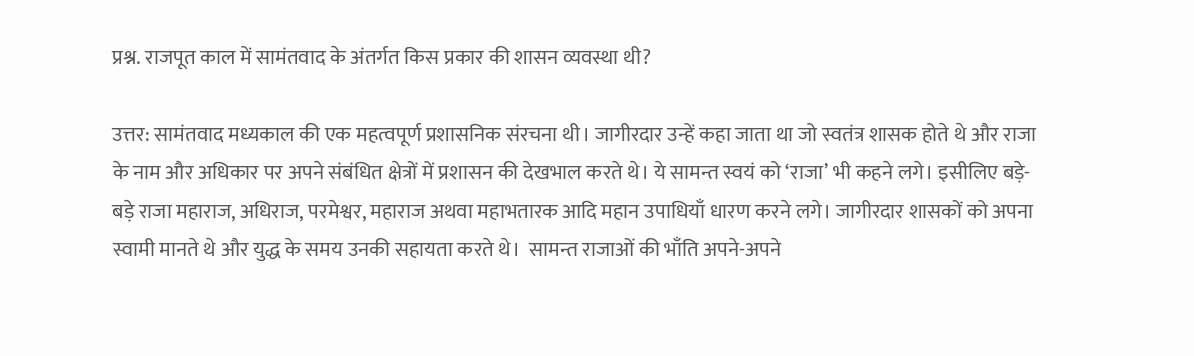प्रश्न. राजपूत काल में सामंतवाद के अंतर्गत किस प्रकार की शासन व्यवस्था थी?

उत्तर: सामंतवाद मध्यकाल की एक महत्वपूर्ण प्रशासनिक संरचना थी। जागीरदार उन्हें कहा जाता था जो स्वतंत्र शासक होते थे और राजा के नाम और अधिकार पर अपने संबंधित क्षेत्रों में प्रशासन की देखभाल करते थे। ये सामन्त स्वयं को ‘राजा’ भी कहने लगे। इसीलिए बड़े-बड़े राजा महाराज, अधिराज, परमेश्वर, महाराज अथवा महाभतारक आदि महान उपाधियाँ धारण करने लगे। जागीरदार शासकों को अपना स्वामी मानते थे और युद्ध के समय उनकी सहायता करते थे।  सामन्त राजाओं की भाँति अपने-अपने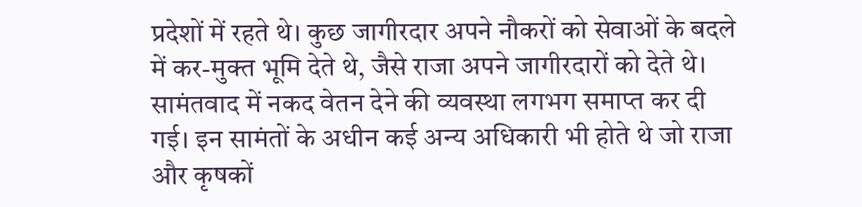प्रदेशों में रहते थे। कुछ जागीरदार अपने नौकरों को सेवाओं के बदले में कर-मुक्त भूमि देते थे, जैसे राजा अपने जागीरदारों को देते थे। सामंतवाद में नकद वेतन देने की व्यवस्था लगभग समाप्त कर दी गई। इन सामंतों के अधीन कई अन्य अधिकारी भी होते थे जो राजा और कृषकों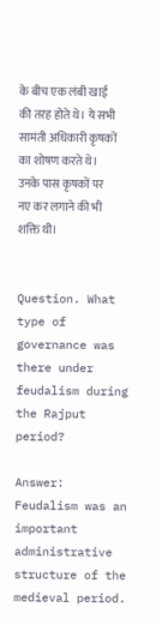के बीच एक लंबी खाई की तरह होते थे। ये सभी सामंती अधिकारी कृषकों का शोषण करते थे। उनके पास कृषकों पर नए कर लगाने की भी शक्ति थी।


Question. What type of governance was there under feudalism during the Rajput period?

Answer: Feudalism was an important administrative structure of the medieval period.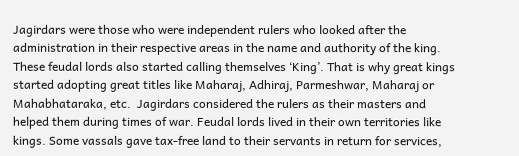Jagirdars were those who were independent rulers who looked after the administration in their respective areas in the name and authority of the king. These feudal lords also started calling themselves ‘King’. That is why great kings started adopting great titles like Maharaj, Adhiraj, Parmeshwar, Maharaj or Mahabhataraka, etc.  Jagirdars considered the rulers as their masters and helped them during times of war. Feudal lords lived in their own territories like kings. Some vassals gave tax-free land to their servants in return for services,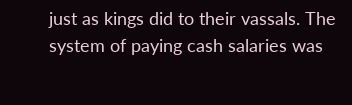just as kings did to their vassals. The system of paying cash salaries was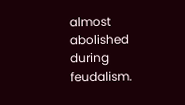almost abolished during feudalism.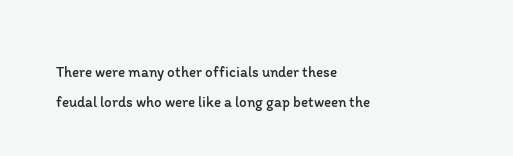There were many other officials under these feudal lords who were like a long gap between the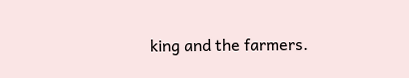king and the farmers.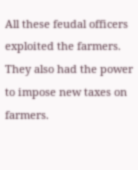All these feudal officers exploited the farmers. They also had the power to impose new taxes on farmers.